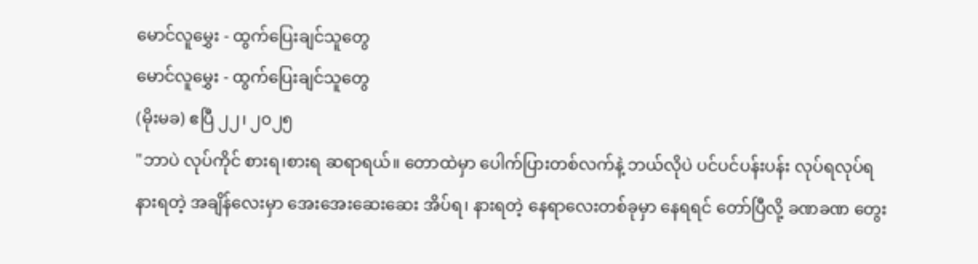မောင်လူမွှေး - ထွက်ပြေးချင်သူတွေ
မောင်လူမွှေး - ထွက်ပြေးချင်သူတွေ
(မိုးမခ) ဧပြီ ၂၂၊ ၂၀၂၅
"ဘာပဲ လုပ်ကိုင် စားရ၊စားရ ဆရာရယ်။ တောထဲမှာ ပေါက်ပြားတစ်လက်နဲ့ ဘယ်လိုပဲ ပင်ပင်ပန်းပန်း လုပ်ရလုပ်ရ နားရတဲ့ အချိန်လေးမှာ အေးအေးဆေးဆေး အိပ်ရ၊ နားရတဲ့ နေရာလေးတစ်ခုမှာ နေရရင် တော်ပြီလို့ ခဏခဏ တွေး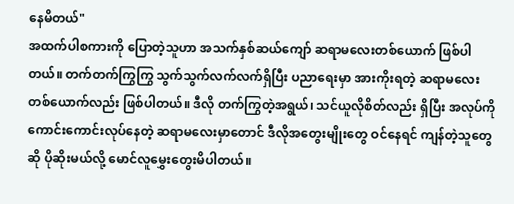နေမိတယ်"
အထက်ပါစကားကို ပြောတဲ့သူဟာ အသက်နှစ်ဆယ်ကျော် ဆရာမလေးတစ်ယောက် ဖြစ်ပါတယ်။ တက်တက်ကြွကြွ သွက်သွက်လက်လက်ရှိပြီး ပညာရေးမှာ အားကိုးရတဲ့ ဆရာမလေးတစ်ယောက်လည်း ဖြစ်ပါတယ်။ ဒီလို တက်ကြွတဲ့အရွယ်၊ သင်ယူလိုစိတ်လည်း ရှိပြီး အလုပ်ကိုကောင်းကောင်းလုပ်နေတဲ့ ဆရာမလေးမှာတောင် ဒီလိုအတွေးမျိုးတွေ ဝင်နေရင် ကျန်တဲ့သူတွေဆို ပိုဆိုးမယ်လို့ မောင်လူမွှေးတွေးမိပါတယ်။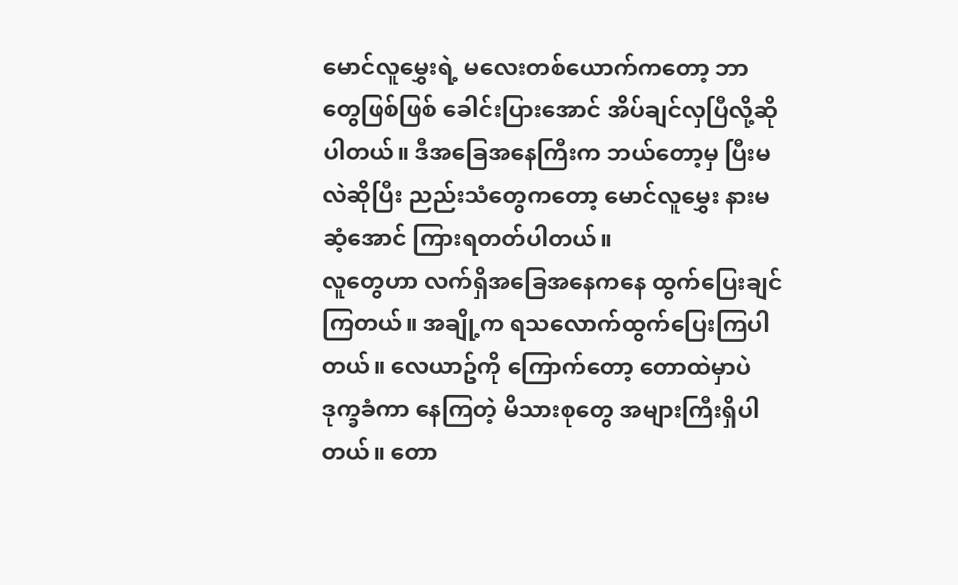မောင်လူမွှေးရဲ့ မလေးတစ်ယောက်ကတော့ ဘာတွေဖြစ်ဖြစ် ခေါင်းပြားအောင် အိပ်ချင်လှပြီလို့ဆိုပါတယ်။ ဒီအခြေအနေကြီးက ဘယ်တော့မှ ပြီးမလဲဆိုပြီး ညည်းသံတွေကတော့ မောင်လူမွှေး နားမဆံ့အောင် ကြားရတတ်ပါတယ်။
လူတွေဟာ လက်ရှိအခြေအနေကနေ ထွက်ပြေးချင်ကြတယ်။ အချို့က ရသလောက်ထွက်ပြေးကြပါတယ်။ လေယာဥ်ကို ကြောက်တော့ တောထဲမှာပဲ ဒုက္ခခံကာ နေကြတဲ့ မိသားစုတွေ အများကြီးရှိပါတယ်။ တော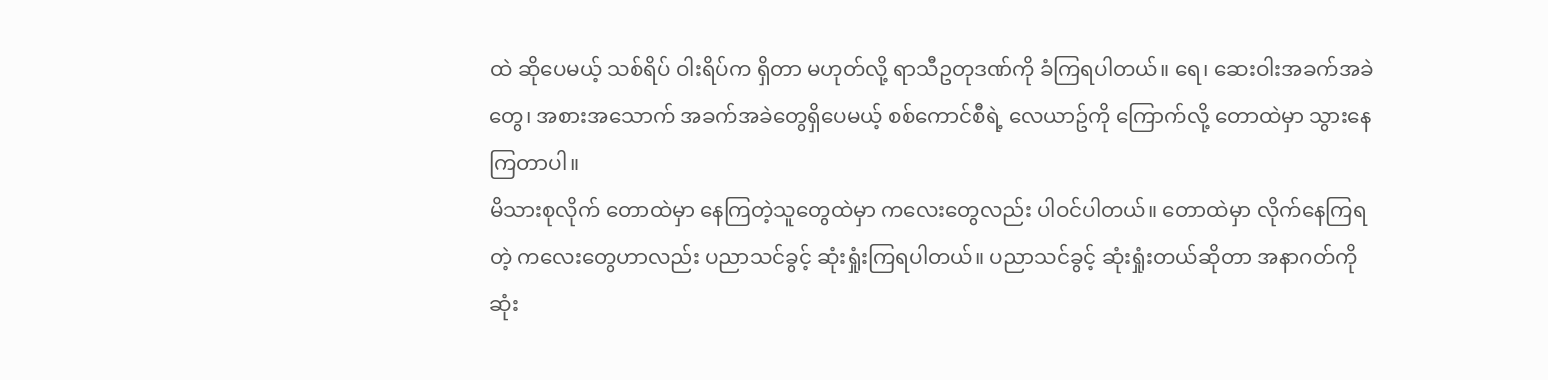ထဲ ဆိုပေမယ့် သစ်ရိပ် ဝါးရိပ်က ရှိတာ မဟုတ်လို့ ရာသီဥတုဒဏ်ကို ခံကြရပါတယ်။ ရေ၊ ဆေးဝါးအခက်အခဲတွေ၊ အစားအသောက် အခက်အခဲတွေရှိပေမယ့် စစ်ကောင်စီရဲ့ လေယာဥ်ကို ကြောက်လို့ တောထဲမှာ သွားနေကြတာပါ။
မိသားစုလိုက် တောထဲမှာ နေကြတဲ့သူတွေထဲမှာ ကလေးတွေလည်း ပါဝင်ပါတယ်။ တောထဲမှာ လိုက်နေကြရတဲ့ ကလေးတွေဟာလည်း ပညာသင်ခွင့် ဆုံးရှုံးကြရပါတယ်။ ပညာသင်ခွင့် ဆုံးရှုံးတယ်ဆိုတာ အနာဂတ်ကို ဆုံး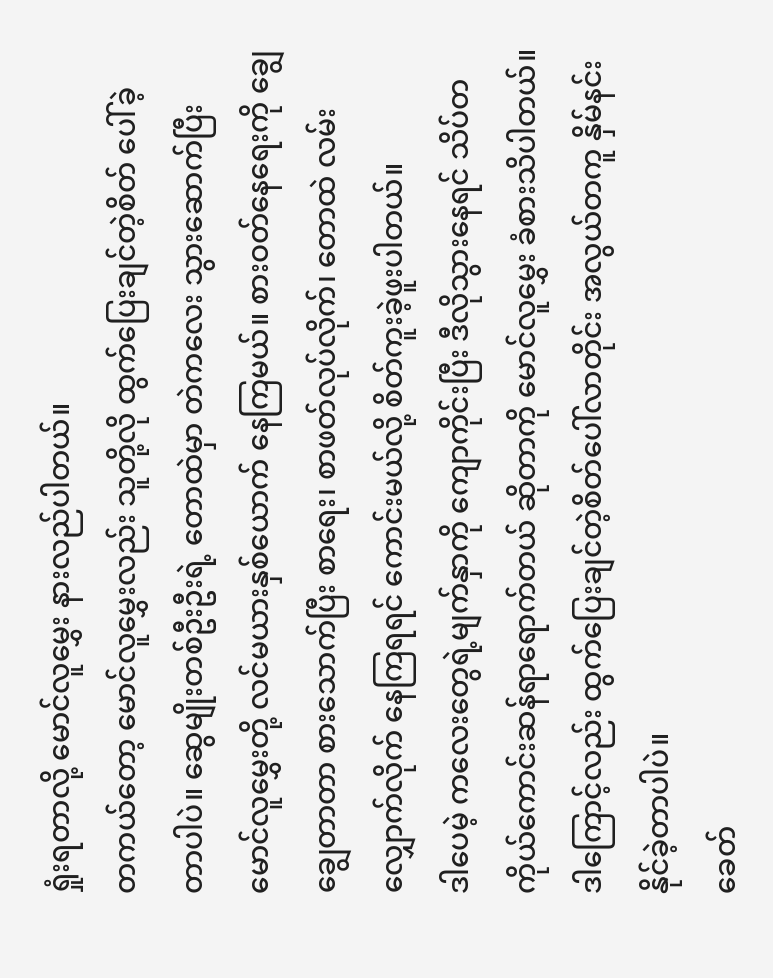ရှုံးရတာလို့ မောင်လူမွှေး နားလည်ပါတယ်။
တကယ်တော့ မောင်လူမွှေးလည်း သူတို့လို ထွက်ပြေးချင်တဲ့စိတ် ပေါ်ခဲ့တာပါပဲ။ ဆွေမျိုးတစ်ဦးဦးရဲ့ တောထဲမှာ တဲကလေး သွားဆောက်ပြီး မောင်လူမွှေးတို့ လင်မယားနှစ်ယောက် နေကြမယ်။ စားဝတ်နေရေးကို ချွေချွေတာတာ စားသောက်ပြီး စာရေး၊ စာဖတ်လုပ်လိုက်၊ တောထဲ လမ်းလျှောက်လိုက် နေကြရရင် ကောင်းမယ်လို့ စိတ်ကူးခဲ့ဖူးပါတယ်။
ဒါပေမဲ့ ကလေးတွေရဲ့မျက်နှာကို ကျောကိုင်းပြီး ဒီလိုသွားနေရင် သိပ်တကိုယ်ကောင်းဆန်ရာရောက်တယ် ဆိုတာကို မောင်လူမွှေး ခံစားသိပါတယ်။ ဒါကြောင့်လည်း ထွက်ပြေးချင်တဲ့စိတ်ပေါ်လာတိုင်း အလွယ်တကူ နှိမ်နင်းနိုင်ခဲ့တာပါပဲ။
ခေတ်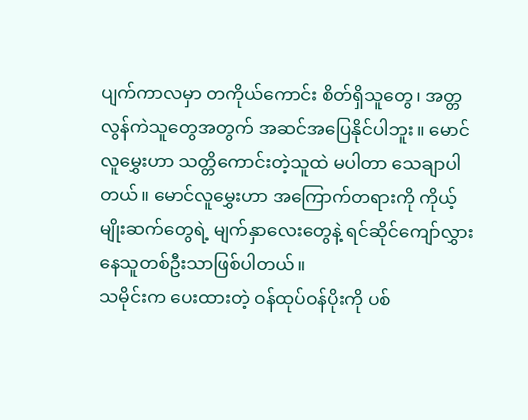ပျက်ကာလမှာ တကိုယ်ကောင်း စိတ်ရှိသူတွေ၊ အတ္တလွန်ကဲသူတွေအတွက် အဆင်အပြေနိုင်ပါဘူး။ မောင်လူမွှေးဟာ သတ္တိကောင်းတဲ့သူထဲ မပါတာ သေချာပါတယ်။ မောင်လူမွှေးဟာ အကြောက်တရားကို ကိုယ့်မျိုးဆက်တွေရဲ့ မျက်နှာလေးတွေနဲ့ ရင်ဆိုင်ကျော်လွှားနေသူတစ်ဦးသာဖြစ်ပါတယ်။
သမိုင်းက ပေးထားတဲ့ ဝန်ထုပ်ဝန်ပိုးကို ပစ်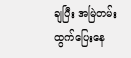ချပြီး အမြဲတမ်း ထွက်ပြေးနေ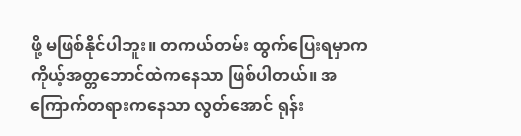ဖို့ မဖြစ်နိုင်ပါဘူး။ တကယ်တမ်း ထွက်ပြေးရမှာက ကိုယ့်အတ္တဘောင်ထဲကနေသာ ဖြစ်ပါတယ်။ အကြောက်တရားကနေသာ လွတ်အောင် ရုန်း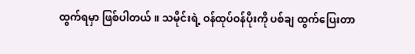ထွက်ရမှာ ဖြစ်ပါတယ်။ သမိုင်းရဲ့ ဝန်ထုပ်ဝန်ပိုးကို ပစ်ချ ထွက်ပြေးတာ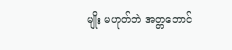မျိုး မဟုတ်ဘဲ အတ္တဘောင်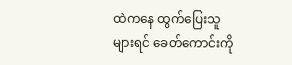ထဲကနေ ထွက်ပြေးသူ များရင် ခေတ်ကောင်းကို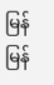မြန်မြန်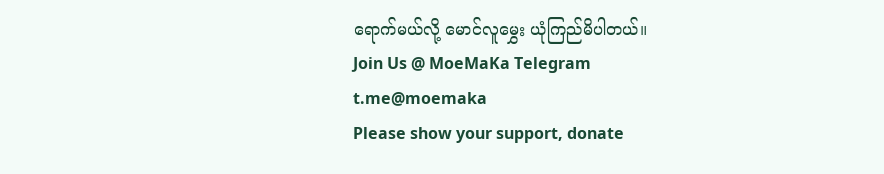ရောက်မယ်လို့ မောင်လူမွှေး ယုံကြည်မိပါတယ်။
Join Us @ MoeMaKa Telegram
t.me@moemaka
Please show your support, donate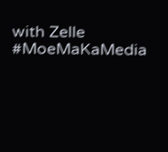with Zelle
#MoeMaKaMedia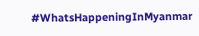#WhatsHappeningInMyanmar